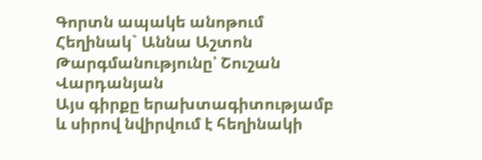Գորտն ապակե անոթում
Հեղինակ` Աննա Աշտոն
Թարգմանությունը՝ Շուշան Վարդանյան
Այս գիրքը երախտագիտությամբ և սիրով նվիրվում է հեղինակի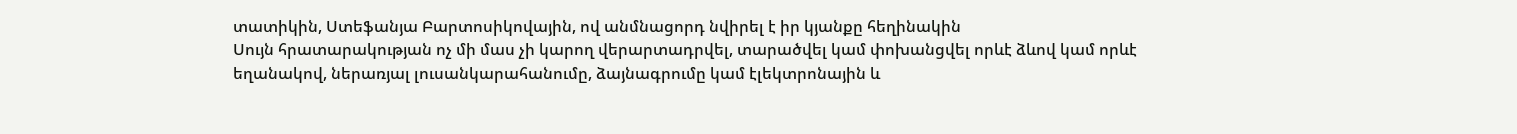տատիկին, Ստեֆանյա Բարտոսիկովային, ով անմնացորդ նվիրել է իր կյանքը հեղինակին
Սույն հրատարակության ոչ մի մաս չի կարող վերարտադրվել, տարածվել կամ փոխանցվել որևէ ձևով կամ որևէ եղանակով, ներառյալ լուսանկարահանումը, ձայնագրումը կամ էլեկտրոնային և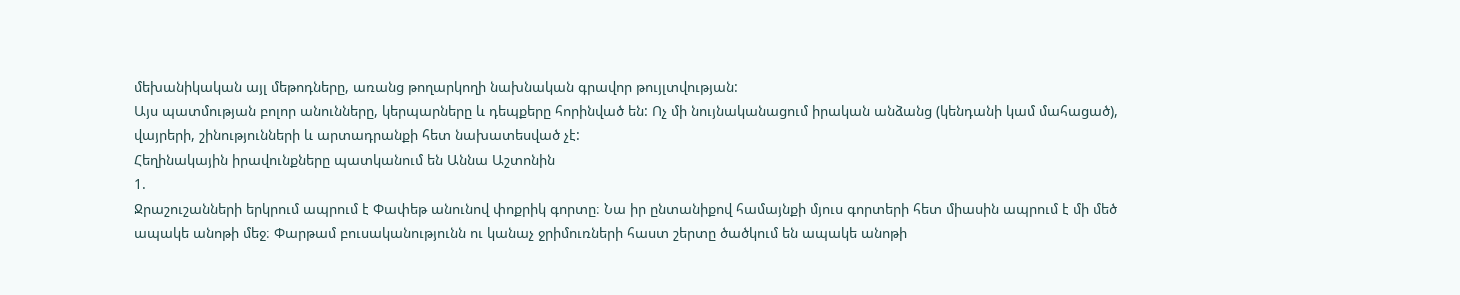մեխանիկական այլ մեթոդները, առանց թողարկողի նախնական գրավոր թույլտվության:
Այս պատմության բոլոր անունները, կերպարները և դեպքերը հորինված են: Ոչ մի նույնականացում իրական անձանց (կենդանի կամ մահացած), վայրերի, շինությունների և արտադրանքի հետ նախատեսված չէ:
Հեղինակային իրավունքները պատկանում են Աննա Աշտոնին
1.
Ջրաշուշանների երկրում ապրում է Փափեթ անունով փոքրիկ գորտը։ Նա իր ընտանիքով համայնքի մյուս գորտերի հետ միասին ապրում է մի մեծ ապակե անոթի մեջ։ Փարթամ բուսականությունն ու կանաչ ջրիմուռների հաստ շերտը ծածկում են ապակե անոթի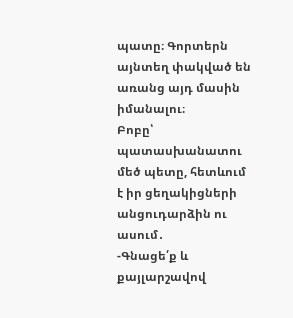պատը։ Գորտերն այնտեղ փակված են առանց այդ մասին իմանալու։
Բոբը՝ պատասխանատու մեծ պետը, հետևում է իր ցեղակիցների անցուդարձին ու ասում․
-Գնացե՛ք և քայլարշավով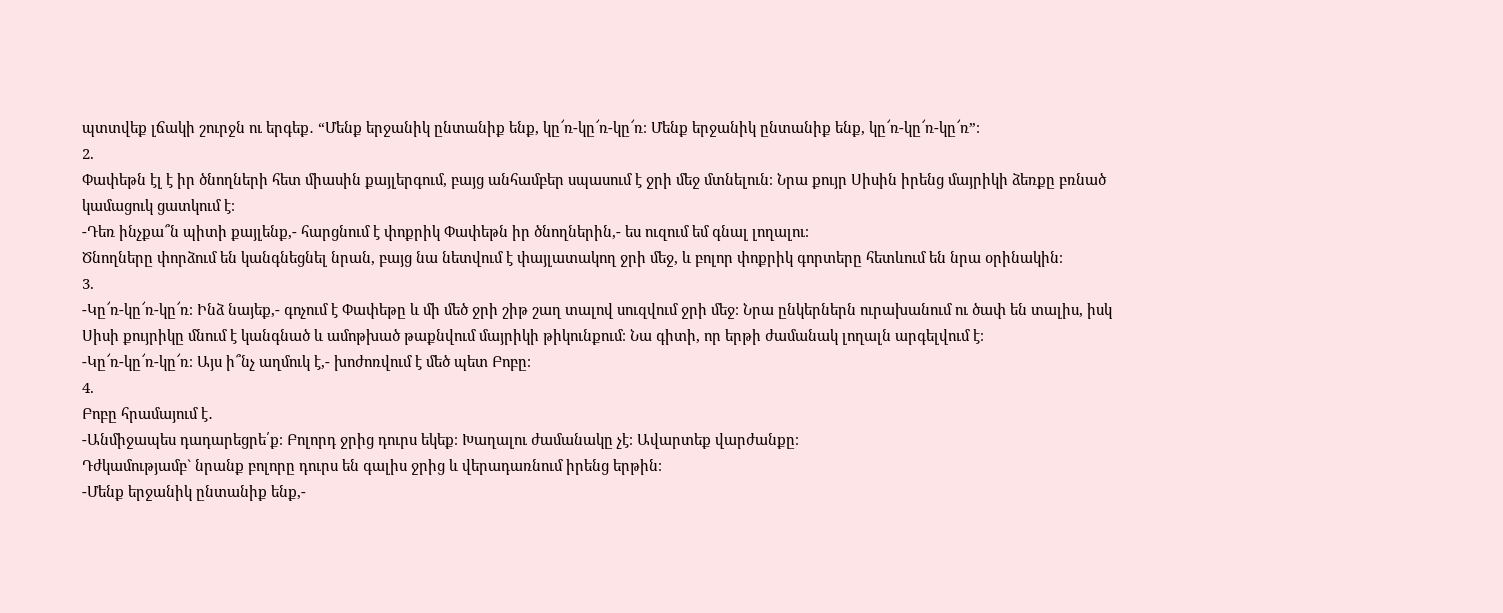պտտվեք լճակի շուրջն ու երգեք․ “Մենք երջանիկ ընտանիք ենք, կը՜ռ-կը՜ռ-կը՜ռ։ Մենք երջանիկ ընտանիք ենք, կը՜ռ-կը՜ռ-կը՜ռ”։
2.
Փափեթն էլ է իր ծնողների հետ միասին քայլերգում, բայց անհամբեր սպասում է ջրի մեջ մտնելուն։ Նրա քույր Սիսին իրենց մայրիկի ձեռքը բռնած կամացուկ ցատկում է։
-Դեռ ինչքա՞ն պիտի քայլենք,- հարցնում է փոքրիկ Փափեթն իր ծնողներին,- ես ուզում եմ գնալ լողալու։
Ծնողները փորձում են կանգնեցնել նրան, բայց նա նետվում է փայլատակող ջրի մեջ, և բոլոր փոքրիկ գորտերը հետևում են նրա օրինակին։
3.
-Կը՜ռ-կը՜ռ-կը՜ռ։ Ինձ նայեք,- գոչում է Փափեթը և մի մեծ ջրի շիթ շաղ տալով սուզվում ջրի մեջ։ Նրա ընկերներն ուրախանում ու ծափ են տալիս, իսկ Սիսի քույրիկը մնում է կանգնած և ամոթխած թաքնվում մայրիկի թիկունքում։ Նա գիտի, որ երթի ժամանակ լողալն արգելվում է։
-Կը՜ռ-կը՜ռ-կը՜ռ։ Այս ի՞նչ աղմուկ է,- խոժոռվում է մեծ պետ Բոբը։
4.
Բոբը հրամայում է․
-Անմիջապես դադարեցրե՛ք։ Բոլորդ ջրից դուրս եկեք։ Խաղալու ժամանակը չէ։ Ավարտեք վարժանքը։
Դժկամությամբ` նրանք բոլորը դուրս են գալիս ջրից և վերադառնում իրենց երթին։
-Մենք երջանիկ ընտանիք ենք,-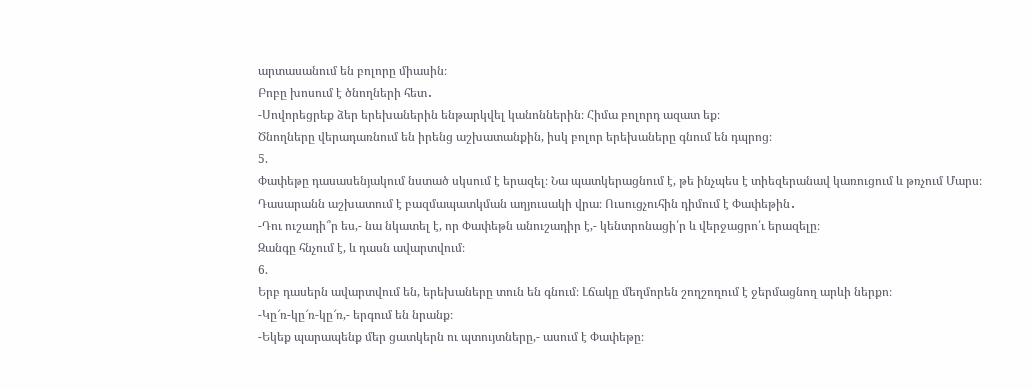արտասանում են բոլորը միասին։
Բոբը խոսում է ծնողների հետ․
-Սովորեցրեք ձեր երեխաներին ենթարկվել կանոններին։ Հիմա բոլորդ ազատ եք։
Ծնողները վերադառնում են իրենց աշխատանքին, իսկ բոլոր երեխաները գնում են դպրոց։
5.
Փափեթը դասասենյակում նստած սկսում է երազել։ Նա պատկերացնում է, թե ինչպես է տիեզերանավ կառուցում և թռչում Մարս։
Դասարանն աշխատում է բազմապատկման աղյուսակի վրա։ Ուսուցչուհին դիմում է Փափեթին․
-Դու ուշադի՞ր ես,- նա նկատել է, որ Փափեթն անուշադիր է,- կենտրոնացի՛ր և վերջացրո՛ւ երազելը։
Զանգը հնչում է, և դասն ավարտվում։
6.
Երբ դասերն ավարտվում են, երեխաները տուն են գնում։ Լճակը մեղմորեն շողշողում է ջերմացնող արևի ներքո։
-Կը՜ռ-կը՜ռ-կը՜ռ,- երգում են նրանք։
-Եկեք պարապենք մեր ցատկերն ու պտույտները,- ասում է Փափեթը։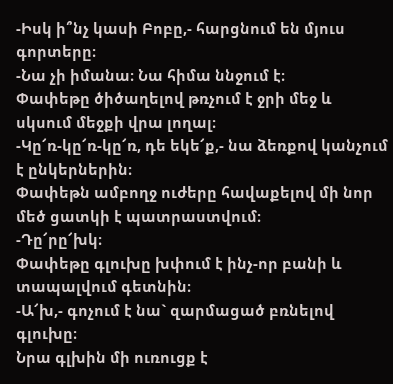-Իսկ ի՞նչ կասի Բոբը,- հարցնում են մյուս գորտերը։
-Նա չի իմանա։ Նա հիմա ննջում է։
Փափեթը ծիծաղելով թռչում է ջրի մեջ և սկսում մեջքի վրա լողալ։
-Կը՜ռ-կը՜ռ-կը՜ռ, դե եկե՜ք,- նա ձեռքով կանչում է ընկերներին։
Փափեթն ամբողջ ուժերը հավաքելով մի նոր մեծ ցատկի է պատրաստվում։
-Դը՜րը՜խկ։
Փափեթը գլուխը խփում է ինչ-որ բանի և տապալվում գետնին։
-Ա՜խ,- գոչում է նա` զարմացած բռնելով գլուխը։
Նրա գլխին մի ուռուցք է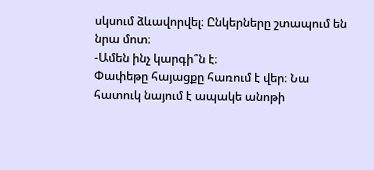սկսում ձևավորվել։ Ընկերները շտապում են նրա մոտ։
-Ամեն ինչ կարգի՞ն է։
Փափեթը հայացքը հառում է վեր։ Նա հատուկ նայում է ապակե անոթի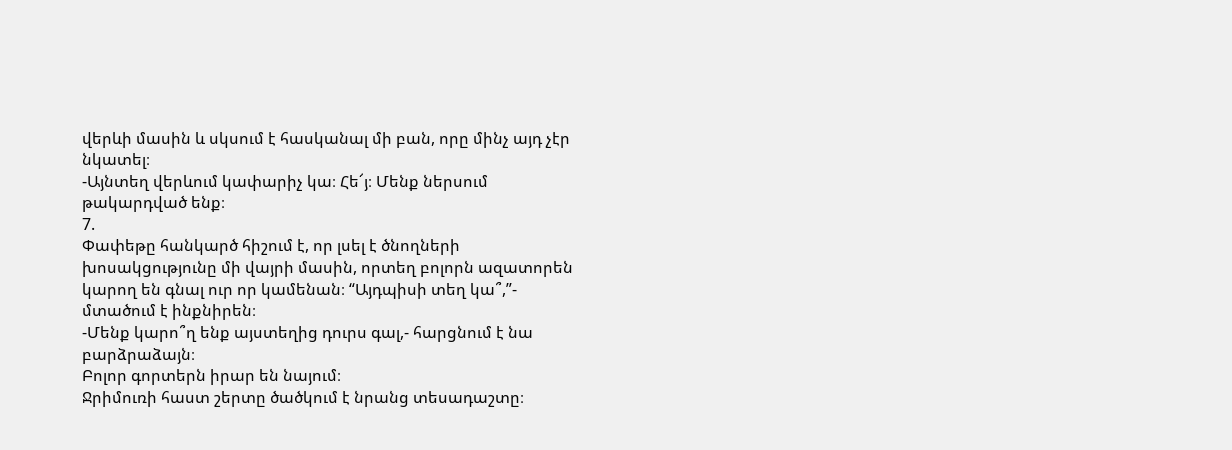վերևի մասին և սկսում է հասկանալ մի բան, որը մինչ այդ չէր նկատել։
-Այնտեղ վերևում կափարիչ կա։ Հե՜յ։ Մենք ներսում թակարդված ենք։
7.
Փափեթը հանկարծ հիշում է, որ լսել է ծնողների խոսակցությունը մի վայրի մասին, որտեղ բոլորն ազատորեն կարող են գնալ ուր որ կամենան։ “Այդպիսի տեղ կա՞,”- մտածում է ինքնիրեն։
-Մենք կարո՞ղ ենք այստեղից դուրս գալ,- հարցնում է նա բարձրաձայն։
Բոլոր գորտերն իրար են նայում։
Ջրիմուռի հաստ շերտը ծածկում է նրանց տեսադաշտը։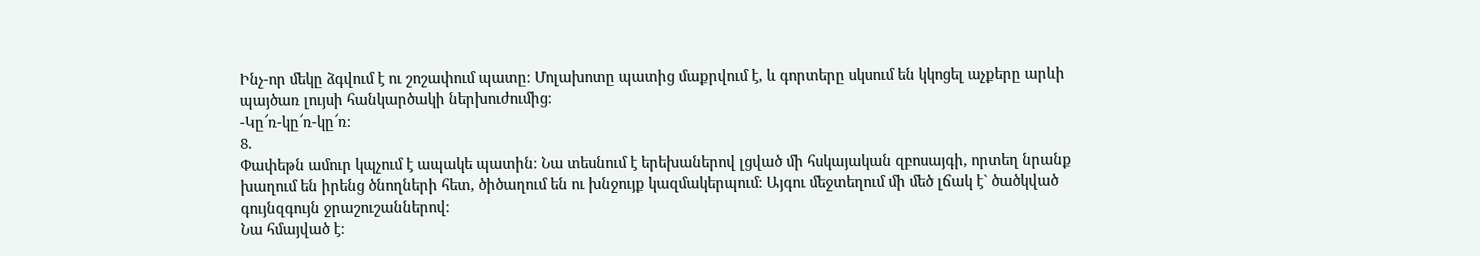Ինչ-որ մեկը ձգվում է ու շոշափում պատը։ Մոլախոտը պատից մաքրվում է, և գորտերը սկսում են կկոցել աչքերը արևի պայծառ լույսի հանկարծակի ներխուժումից։
-Կը՜ռ-կը՜ռ-կը՜ռ։
8.
Փափեթն ամուր կպչում է ապակե պատին։ Նա տեսնում է երեխաներով լցված մի հսկայական զբոսայգի, որտեղ նրանք խաղում են իրենց ծնողների հետ, ծիծաղում են ու խնջույք կազմակերպում։ Այգու մեջտեղում մի մեծ լճակ է` ծածկված գույնզգույն ջրաշուշաններով։
Նա հմայված է։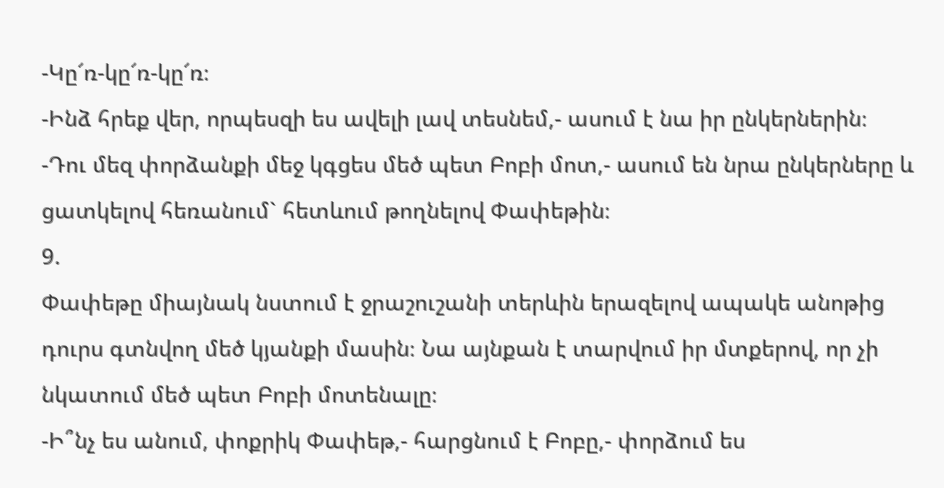-Կը՜ռ-կը՜ռ-կը՜ռ։
-Ինձ հրեք վեր, որպեսզի ես ավելի լավ տեսնեմ,- ասում է նա իր ընկերներին։
-Դու մեզ փորձանքի մեջ կգցես մեծ պետ Բոբի մոտ,- ասում են նրա ընկերները և ցատկելով հեռանում` հետևում թողնելով Փափեթին։
9.
Փափեթը միայնակ նստում է ջրաշուշանի տերևին երազելով ապակե անոթից դուրս գտնվող մեծ կյանքի մասին։ Նա այնքան է տարվում իր մտքերով, որ չի նկատում մեծ պետ Բոբի մոտենալը։
-Ի՞նչ ես անում, փոքրիկ Փափեթ,- հարցնում է Բոբը,- փորձում ես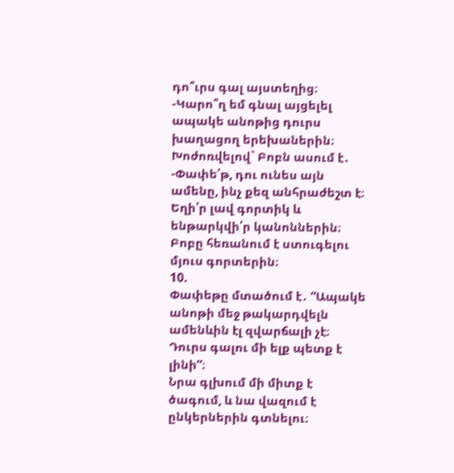դո՞ւրս գալ այստեղից։
-Կարո՞ղ եմ գնալ այցելել ապակե անոթից դուրս խաղացող երեխաներին։
Խոժոռվելով` Բոբն ասում է․
-Փափե՛թ, դու ունես այն ամենը, ինչ քեզ անհրաժեշտ է։ Եղի՛ր լավ գորտիկ և ենթարկվի՛ր կանոններին։
Բոբը հեռանում է ստուգելու մյուս գորտերին։
10.
Փափեթը մտածում է․ “Ապակե անոթի մեջ թակարդվելն ամենևին էլ զվարճալի չէ։ Դուրս գալու մի ելք պետք է լինի”։
Նրա գլխում մի միտք է ծագում, և նա վազում է ընկերներին գտնելու։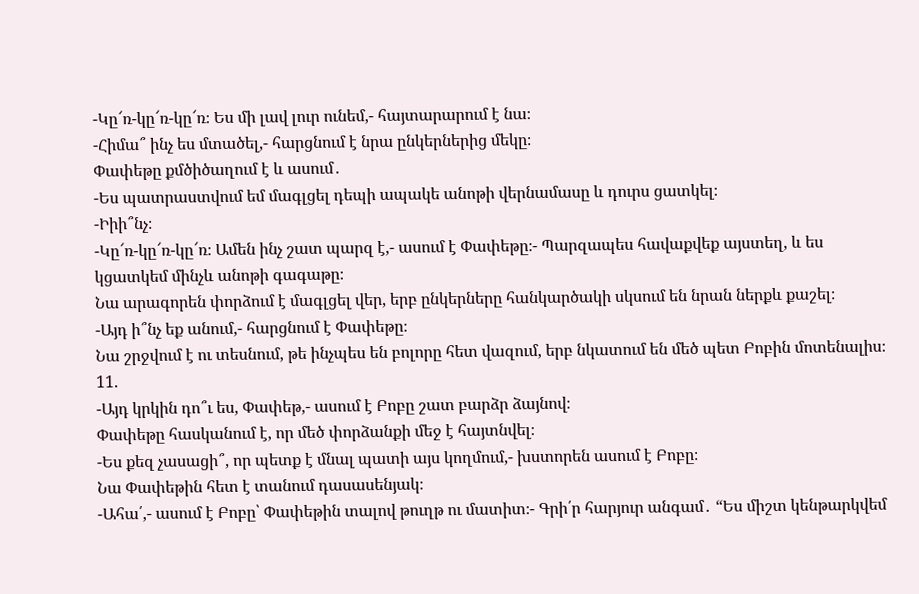-Կը՜ռ-կը՜ռ-կը՜ռ։ Ես մի լավ լուր ունեմ,- հայտարարում է նա։
-Հիմա՞ ինչ ես մտածել,- հարցնում է նրա ընկերներից մեկը։
Փափեթը քմծիծաղում է և ասում․
-Ես պատրաստվում եմ մագլցել դեպի ապակե անոթի վերնամասը և դուրս ցատկել։
-Իիի՞նչ։
-Կը՜ռ-կը՜ռ-կը՜ռ։ Ամեն ինչ շատ պարզ է,- ասում է Փափեթը։- Պարզապես հավաքվեք այստեղ, և ես կցատկեմ մինչև անոթի գագաթը։
Նա արագորեն փորձում է մագլցել վեր, երբ ընկերները հանկարծակի սկսում են նրան ներքև քաշել։
-Այդ ի՞նչ եք անում,- հարցնում է Փափեթը։
Նա շրջվում է ու տեսնում, թե ինչպես են բոլորը հետ վազում, երբ նկատում են մեծ պետ Բոբին մոտենալիս։
11.
-Այդ կրկին դո՞ւ ես, Փափեթ,- ասում է Բոբը շատ բարձր ձայնով։
Փափեթը հասկանում է, որ մեծ փորձանքի մեջ է հայտնվել։
-Ես քեզ չասացի՞, որ պետք է մնալ պատի այս կողմում,- խստորեն ասում է Բոբը։
Նա Փափեթին հետ է տանում դասասենյակ։
-Ահա՛,- ասում է Բոբը՝ Փափեթին տալով թուղթ ու մատիտ։- Գրի՛ր հարյուր անգամ․ “Ես միշտ կենթարկվեմ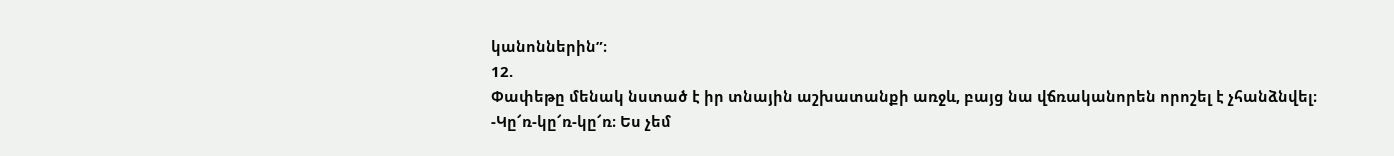կանոններին”։
12.
Փափեթը մենակ նստած է իր տնային աշխատանքի առջև, բայց նա վճռականորեն որոշել է չհանձնվել։
-Կը՜ռ-կը՜ռ-կը՜ռ։ Ես չեմ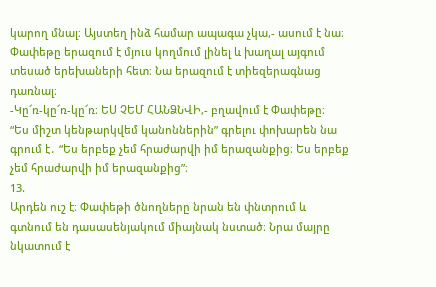կարող մնալ։ Այստեղ ինձ համար ապագա չկա,- ասում է նա։
Փափեթը երազում է մյուս կողմում լինել և խաղալ այգում տեսած երեխաների հետ։ Նա երազում է տիեզերագնաց դառնալ։
-Կը՜ռ-կը՜ռ-կը՜ռ։ ԵՍ ՉԵՄ ՀԱՆՁՆՎԻ,- բղավում է Փափեթը։
“Ես միշտ կենթարկվեմ կանոններին” գրելու փոխարեն նա գրում է․ “Ես երբեք չեմ հրաժարվի իմ երազանքից։ Ես երբեք չեմ հրաժարվի իմ երազանքից”։
13.
Արդեն ուշ է։ Փափեթի ծնողները նրան են փնտրում և գտնում են դասասենյակում միայնակ նստած։ Նրա մայրը նկատում է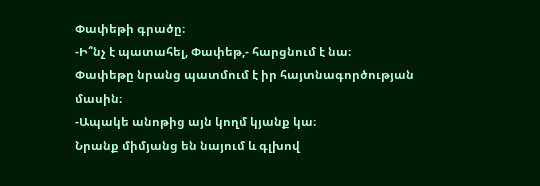Փափեթի գրածը։
-Ի՞նչ է պատահել, Փափեթ,- հարցնում է նա։
Փափեթը նրանց պատմում է իր հայտնագործության մասին։
-Ապակե անոթից այն կողմ կյանք կա։
Նրանք միմյանց են նայում և գլխով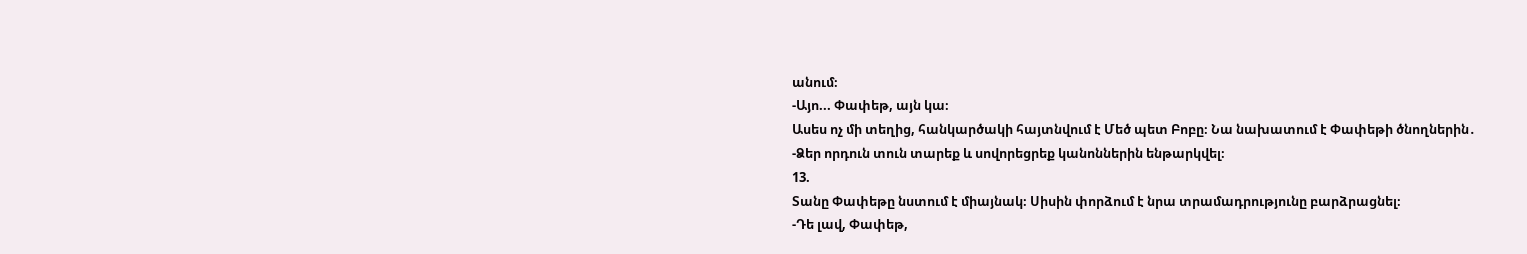անում։
-Այո... Փափեթ, այն կա։
Ասես ոչ մի տեղից, հանկարծակի հայտնվում է Մեծ պետ Բոբը։ Նա նախատում է Փափեթի ծնողներին․
-Ձեր որդուն տուն տարեք և սովորեցրեք կանոններին ենթարկվել։
13.
Տանը Փափեթը նստում է միայնակ։ Սիսին փորձում է նրա տրամադրությունը բարձրացնել։
-Դե լավ, Փափեթ,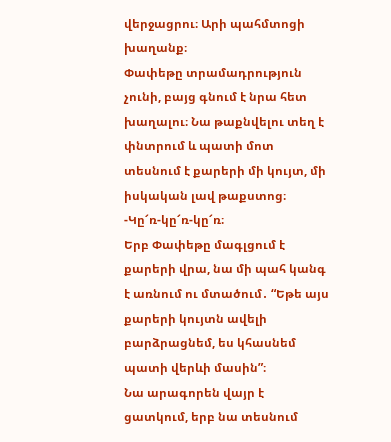վերջացրու։ Արի պահմտոցի խաղանք։
Փափեթը տրամադրություն չունի, բայց գնում է նրա հետ խաղալու։ Նա թաքնվելու տեղ է փնտրում և պատի մոտ տեսնում է քարերի մի կույտ, մի իսկական լավ թաքստոց։
-Կը՜ռ-կը՜ռ-կը՜ռ։
Երբ Փափեթը մագլցում է քարերի վրա, նա մի պահ կանգ է առնում ու մտածում․ “Եթե այս քարերի կույտն ավելի բարձրացնեմ, ես կհասնեմ պատի վերևի մասին”։
Նա արագորեն վայր է ցատկում, երբ նա տեսնում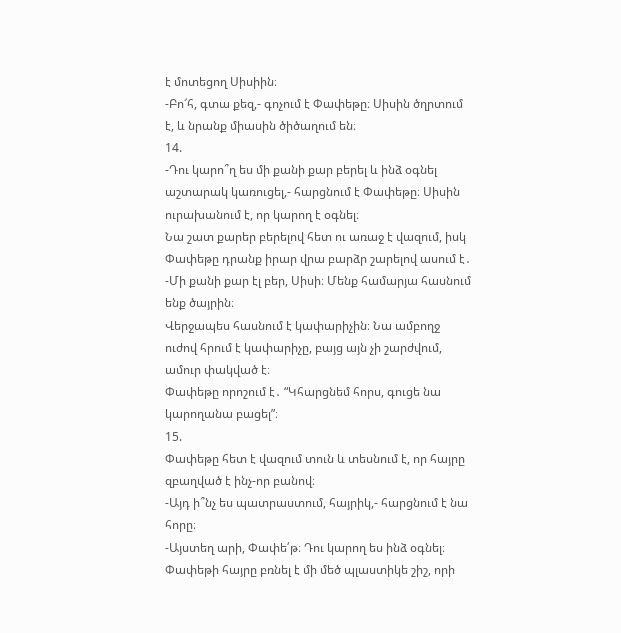է մոտեցող Սիսիին։
-Բո՜հ, գտա քեզ,- գոչում է Փափեթը։ Սիսին ծղրտում է, և նրանք միասին ծիծաղում են։
14.
-Դու կարո՞ղ ես մի քանի քար բերել և ինձ օգնել աշտարակ կառուցել,- հարցնում է Փափեթը։ Սիսին ուրախանում է, որ կարող է օգնել։
Նա շատ քարեր բերելով հետ ու առաջ է վազում, իսկ Փափեթը դրանք իրար վրա բարձր շարելով ասում է․
-Մի քանի քար էլ բեր, Սիսի։ Մենք համարյա հասնում ենք ծայրին։
Վերջապես հասնում է կափարիչին։ Նա ամբողջ ուժով հրում է կափարիչը, բայց այն չի շարժվում, ամուր փակված է։
Փափեթը որոշում է․ “Կհարցնեմ հորս, գուցե նա կարողանա բացել”։
15.
Փափեթը հետ է վազում տուն և տեսնում է, որ հայրը զբաղված է ինչ-որ բանով։
-Այդ ի՞նչ ես պատրաստում, հայրիկ,- հարցնում է նա հորը։
-Այստեղ արի, Փափե՛թ։ Դու կարող ես ինձ օգնել։
Փափեթի հայրը բռնել է մի մեծ պլաստիկե շիշ, որի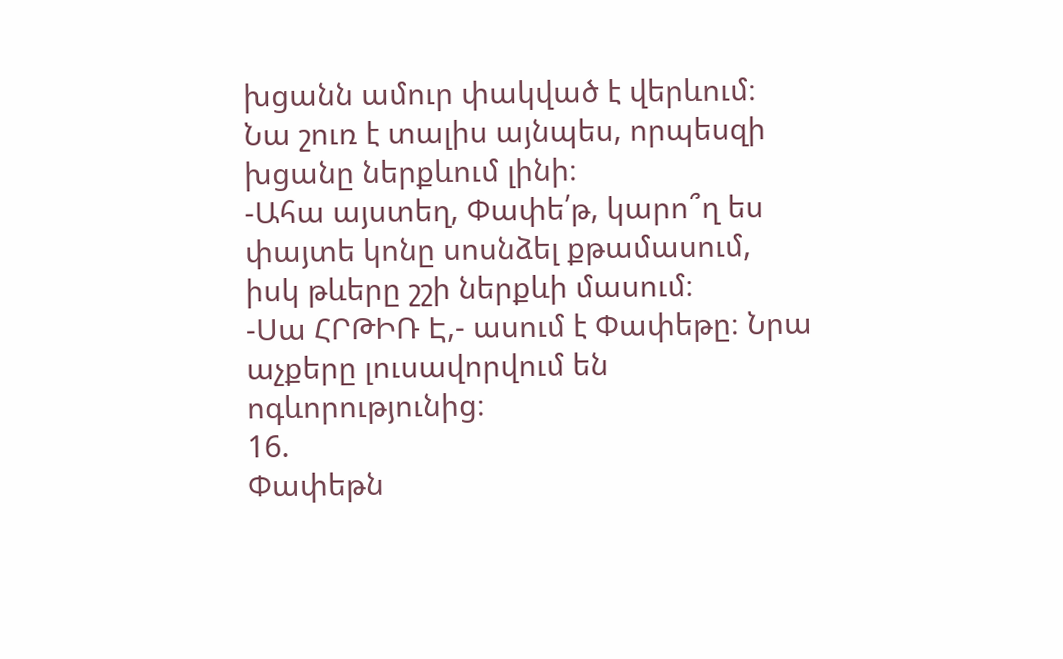խցանն ամուր փակված է վերևում։ Նա շուռ է տալիս այնպես, որպեսզի խցանը ներքևում լինի։
-Ահա այստեղ, Փափե՛թ, կարո՞ղ ես փայտե կոնը սոսնձել քթամասում, իսկ թևերը շշի ներքևի մասում։
-Սա ՀՐԹԻՌ Է,- ասում է Փափեթը։ Նրա աչքերը լուսավորվում են ոգևորությունից։
16.
Փափեթն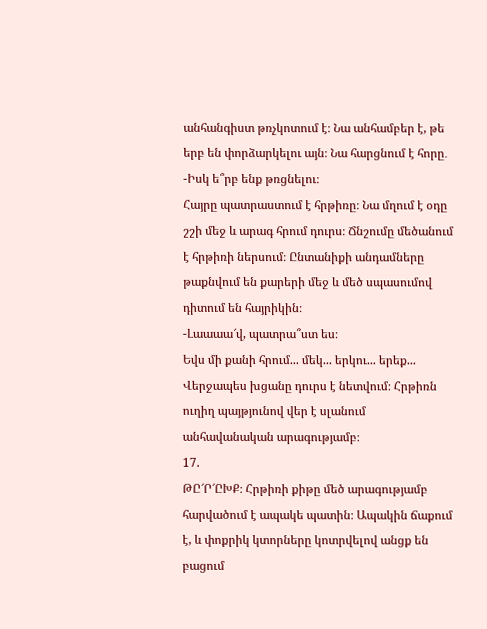անհանգիստ թռչկոտում է։ Նա անհամբեր է, թե երբ են փորձարկելու այն։ Նա հարցնում է հորը․
-Իսկ ե՞րբ ենք թռցնելու։
Հայրը պատրաստում է հրթիռը։ Նա մղում է օդը շշի մեջ և արագ հրում դուրս։ Ճնշումը մեծանում է հրթիռի ներսում։ Ընտանիքի անդամները թաքնվում են քարերի մեջ և մեծ սպասումով դիտում են հայրիկին։
-Լաաաա՜վ, պատրա՞ստ ես։
Եվս մի քանի հրում... մեկ... երկու... երեք...
Վերջապես խցանը դուրս է նետվում։ Հրթիռն ուղիղ պայթյունով վեր է սլանում անհավանական արագությամբ։
17.
ԹԸ՜Ր՜ԸԽՔ։ Հրթիռի քիթը մեծ արագությամբ հարվածում է ապակե պատին։ Ապակին ճաքում է, և փոքրիկ կտորները կոտրվելով անցք են բացում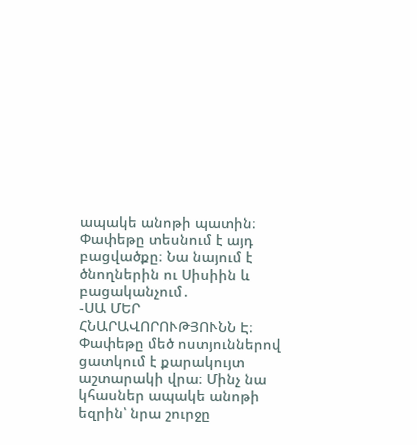ապակե անոթի պատին։ Փափեթը տեսնում է այդ բացվածքը։ Նա նայում է ծնողներին ու Սիսիին և բացականչում․
-ՍԱ ՄԵՐ ՀՆԱՐԱՎՈՐՈՒԹՅՈՒՆՆ Է։
Փափեթը մեծ ոստյուններով ցատկում է քարակույտ աշտարակի վրա։ Մինչ նա կհասներ ապակե անոթի եզրին՝ նրա շուրջը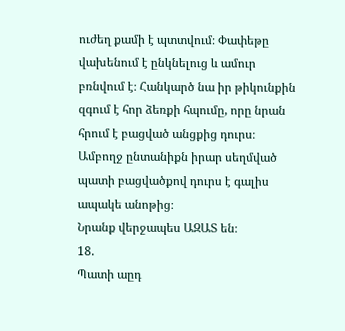ուժեղ քամի է պտտվում։ Փափեթը վախենում է ընկնելուց և ամուր բռնվում է։ Հանկարծ նա իր թիկունքին զգում է հոր ձեռքի հպումը, որը նրան հրում է բացված անցքից դուրս։ Ամբողջ ընտանիքն իրար սեղմված պատի բացվածքով դուրս է գալիս ապակե անոթից։
Նրանք վերջապես ԱԶԱՏ են։
18.
Պատի աըդ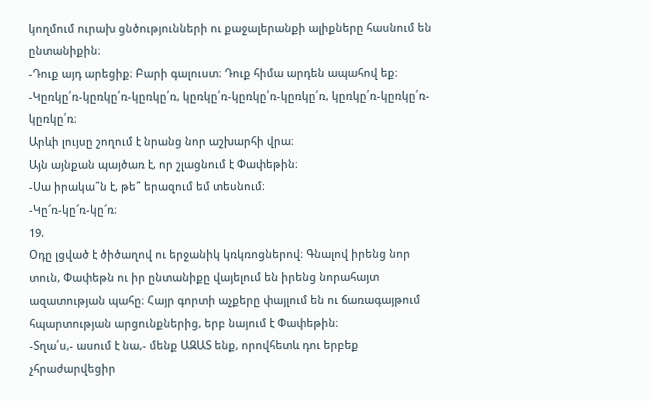կողմում ուրախ ցնծությունների ու քաջալերանքի ալիքները հասնում են ընտանիքին։
-Դուք այդ արեցիք։ Բարի գալուստ։ Դուք հիմա արդեն ապահով եք։
-Կըռկը՛ռ-կըռկը՛ռ-կըռկը՛ռ, կըռկը՛ռ-կըռկը՛ռ-կըռկը՛ռ, կըռկը՛ռ-կըռկը՛ռ-կըռկը՛ռ։
Արևի լույսը շողում է նրանց նոր աշխարհի վրա։
Այն այնքան պայծառ է, որ շլացնում է Փափեթին։
-Սա իրակա՞ն է, թե՞ երազում եմ տեսնում։
-Կը՜ռ-կը՜ռ-կը՜ռ։
19.
Օդը լցված է ծիծաղով ու երջանիկ կռկռոցներով։ Գնալով իրենց նոր տուն, Փափեթն ու իր ընտանիքը վայելում են իրենց նորահայտ ազատության պահը։ Հայր գորտի աչքերը փայլում են ու ճառագայթում հպարտության արցունքներից, երբ նայում է Փափեթին։
-Տղա՛ս,- ասում է նա,- մենք ԱԶԱՏ ենք, որովհետև դու երբեք չհրաժարվեցիր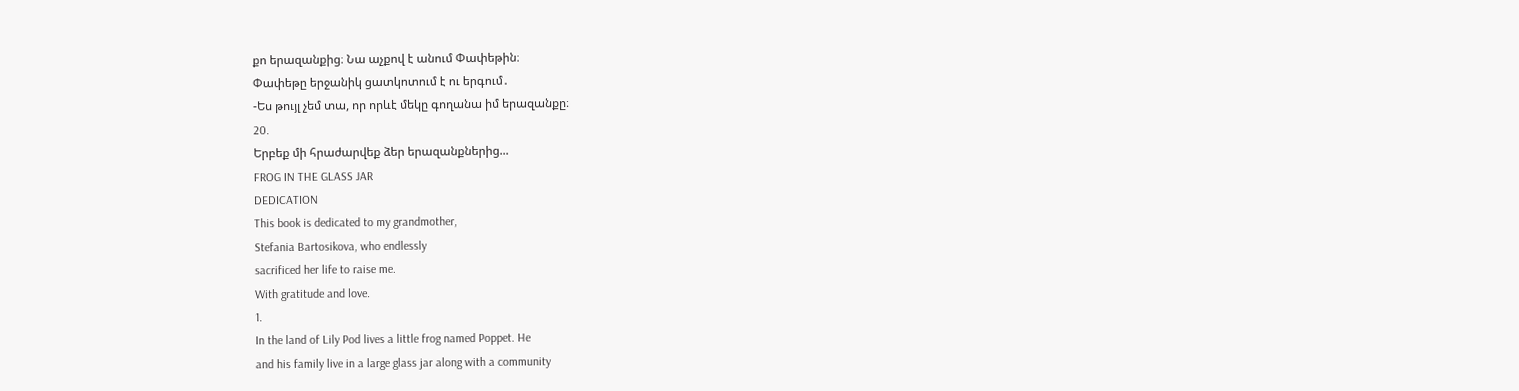քո երազանքից։ Նա աչքով է անում Փափեթին։
Փափեթը երջանիկ ցատկոտում է ու երգում․
-Ես թույլ չեմ տա, որ որևէ մեկը գողանա իմ երազանքը։
20.
Երբեք մի հրաժարվեք ձեր երազանքներից...
FROG IN THE GLASS JAR
DEDICATION
This book is dedicated to my grandmother,
Stefania Bartosikova, who endlessly
sacrificed her life to raise me.
With gratitude and love.
1.
In the land of Lily Pod lives a little frog named Poppet. He
and his family live in a large glass jar along with a community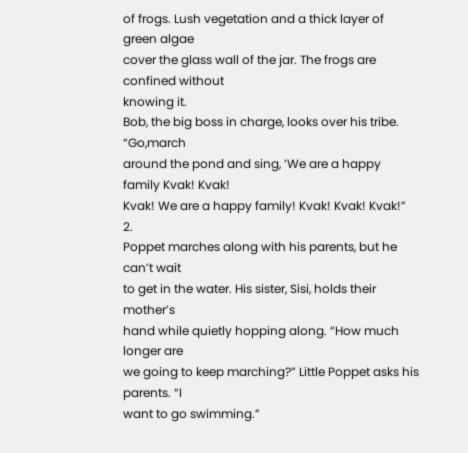of frogs. Lush vegetation and a thick layer of green algae
cover the glass wall of the jar. The frogs are confined without
knowing it.
Bob, the big boss in charge, looks over his tribe. “Go,march
around the pond and sing, ‘We are a happy family Kvak! Kvak!
Kvak! We are a happy family! Kvak! Kvak! Kvak!”
2.
Poppet marches along with his parents, but he can’t wait
to get in the water. His sister, Sisi, holds their mother’s
hand while quietly hopping along. “How much longer are
we going to keep marching?” Little Poppet asks his parents. “I
want to go swimming.”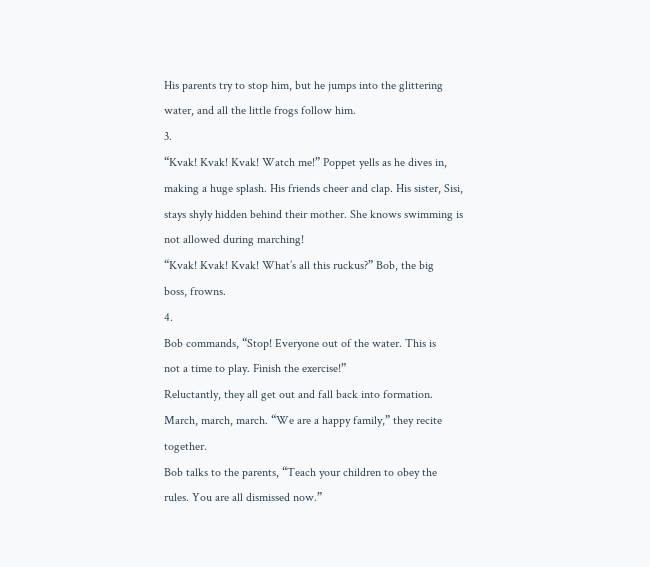His parents try to stop him, but he jumps into the glittering
water, and all the little frogs follow him.
3.
“Kvak! Kvak! Kvak! Watch me!” Poppet yells as he dives in,
making a huge splash. His friends cheer and clap. His sister, Sisi,
stays shyly hidden behind their mother. She knows swimming is
not allowed during marching!
“Kvak! Kvak! Kvak! What’s all this ruckus?” Bob, the big
boss, frowns.
4.
Bob commands, “Stop! Everyone out of the water. This is
not a time to play. Finish the exercise!”
Reluctantly, they all get out and fall back into formation.
March, march, march. “We are a happy family,” they recite
together.
Bob talks to the parents, “Teach your children to obey the
rules. You are all dismissed now.”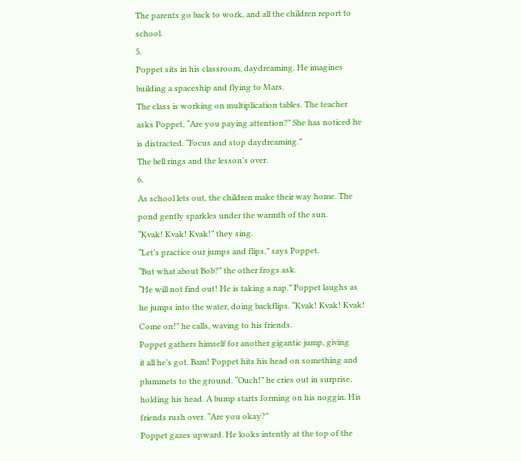The parents go back to work, and all the children report to
school.
5.
Poppet sits in his classroom, daydreaming. He imagines
building a spaceship and flying to Mars.
The class is working on multiplication tables. The teacher
asks Poppet, “Are you paying attention?” She has noticed he
is distracted. “Focus and stop daydreaming.”
The bell rings and the lesson’s over.
6.
As school lets out, the children make their way home. The
pond gently sparkles under the warmth of the sun.
“Kvak! Kvak! Kvak!” they sing.
“Let’s practice our jumps and flips,” says Poppet.
“But what about Bob?” the other frogs ask.
“He will not find out! He is taking a nap.” Poppet laughs as
he jumps into the water, doing backflips. “Kvak! Kvak! Kvak!
Come on!” he calls, waving to his friends.
Poppet gathers himself for another gigantic jump, giving
it all he’s got. Bam! Poppet hits his head on something and
plummets to the ground. “Ouch!” he cries out in surprise,
holding his head. A bump starts forming on his noggin. His
friends rush over. “Are you okay?”
Poppet gazes upward. He looks intently at the top of the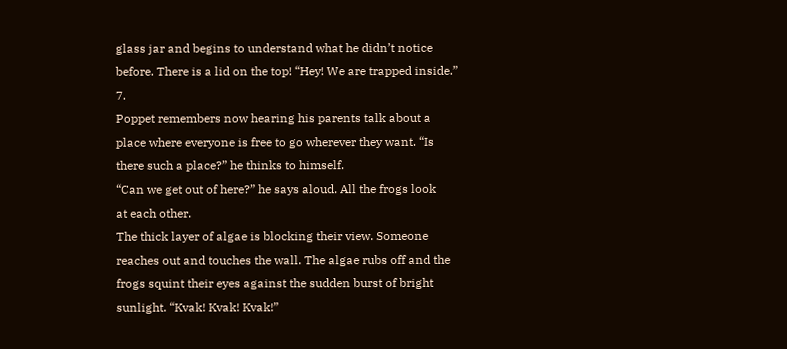glass jar and begins to understand what he didn’t notice
before. There is a lid on the top! “Hey! We are trapped inside.”
7.
Poppet remembers now hearing his parents talk about a
place where everyone is free to go wherever they want. “Is
there such a place?” he thinks to himself.
“Can we get out of here?” he says aloud. All the frogs look
at each other.
The thick layer of algae is blocking their view. Someone
reaches out and touches the wall. The algae rubs off and the
frogs squint their eyes against the sudden burst of bright
sunlight. “Kvak! Kvak! Kvak!”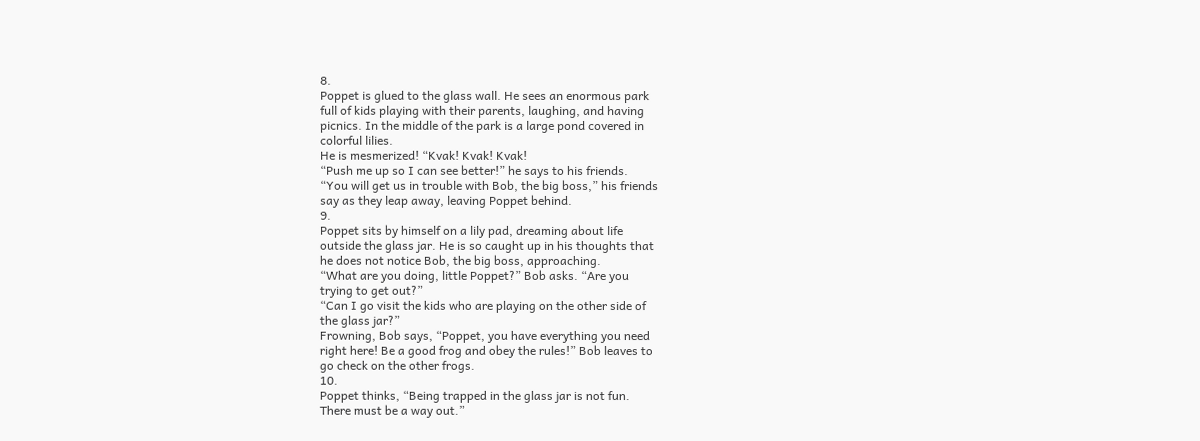8.
Poppet is glued to the glass wall. He sees an enormous park
full of kids playing with their parents, laughing, and having
picnics. In the middle of the park is a large pond covered in
colorful lilies.
He is mesmerized! “Kvak! Kvak! Kvak!
“Push me up so I can see better!” he says to his friends.
“You will get us in trouble with Bob, the big boss,” his friends
say as they leap away, leaving Poppet behind.
9.
Poppet sits by himself on a lily pad, dreaming about life
outside the glass jar. He is so caught up in his thoughts that
he does not notice Bob, the big boss, approaching.
“What are you doing, little Poppet?” Bob asks. “Are you
trying to get out?”
“Can I go visit the kids who are playing on the other side of
the glass jar?”
Frowning, Bob says, “Poppet, you have everything you need
right here! Be a good frog and obey the rules!” Bob leaves to
go check on the other frogs.
10.
Poppet thinks, “Being trapped in the glass jar is not fun.
There must be a way out.”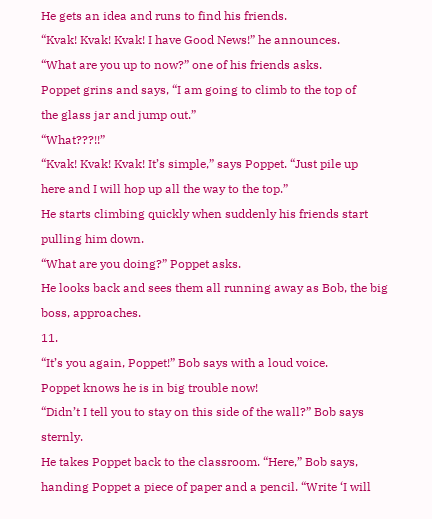He gets an idea and runs to find his friends.
“Kvak! Kvak! Kvak! I have Good News!” he announces.
“What are you up to now?” one of his friends asks.
Poppet grins and says, “I am going to climb to the top of
the glass jar and jump out.”
“What???!!”
“Kvak! Kvak! Kvak! It’s simple,” says Poppet. “Just pile up
here and I will hop up all the way to the top.”
He starts climbing quickly when suddenly his friends start
pulling him down.
“What are you doing?” Poppet asks.
He looks back and sees them all running away as Bob, the big
boss, approaches.
11.
“It’s you again, Poppet!” Bob says with a loud voice.
Poppet knows he is in big trouble now!
“Didn’t I tell you to stay on this side of the wall?” Bob says
sternly.
He takes Poppet back to the classroom. “Here,” Bob says,
handing Poppet a piece of paper and a pencil. “Write ‘I will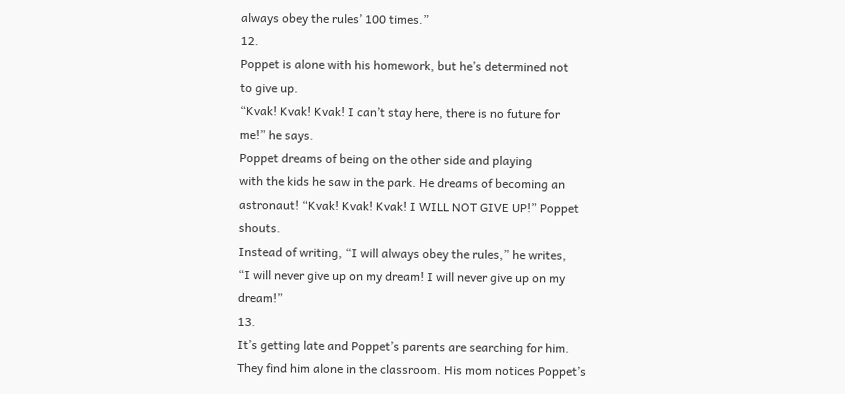always obey the rules’ 100 times.”
12.
Poppet is alone with his homework, but he’s determined not
to give up.
“Kvak! Kvak! Kvak! I can’t stay here, there is no future for
me!” he says.
Poppet dreams of being on the other side and playing
with the kids he saw in the park. He dreams of becoming an
astronaut! “Kvak! Kvak! Kvak! I WILL NOT GIVE UP!” Poppet
shouts.
Instead of writing, “I will always obey the rules,” he writes,
“I will never give up on my dream! I will never give up on my
dream!”
13.
It’s getting late and Poppet’s parents are searching for him.
They find him alone in the classroom. His mom notices Poppet’s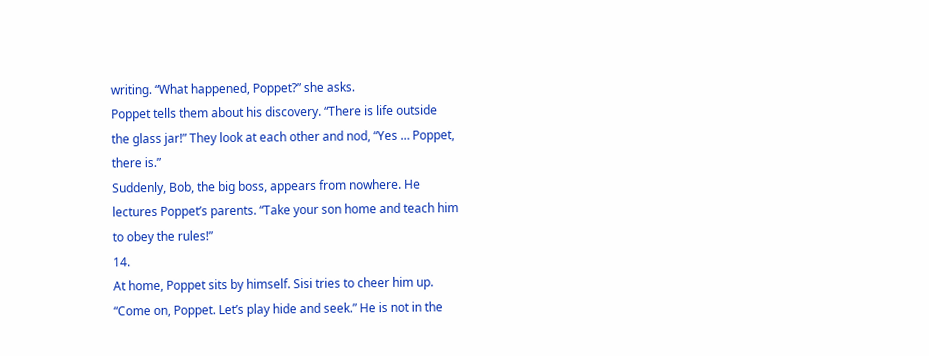writing. “What happened, Poppet?” she asks.
Poppet tells them about his discovery. “There is life outside
the glass jar!” They look at each other and nod, “Yes … Poppet,
there is.”
Suddenly, Bob, the big boss, appears from nowhere. He
lectures Poppet’s parents. “Take your son home and teach him
to obey the rules!”
14.
At home, Poppet sits by himself. Sisi tries to cheer him up.
“Come on, Poppet. Let’s play hide and seek.” He is not in the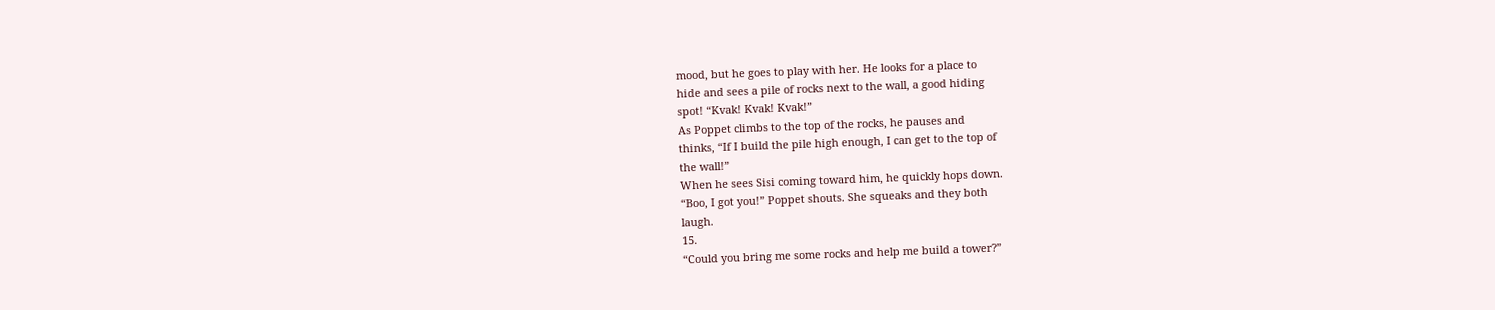mood, but he goes to play with her. He looks for a place to
hide and sees a pile of rocks next to the wall, a good hiding
spot! “Kvak! Kvak! Kvak!”
As Poppet climbs to the top of the rocks, he pauses and
thinks, “If I build the pile high enough, I can get to the top of
the wall!”
When he sees Sisi coming toward him, he quickly hops down.
“Boo, I got you!” Poppet shouts. She squeaks and they both
laugh.
15.
“Could you bring me some rocks and help me build a tower?”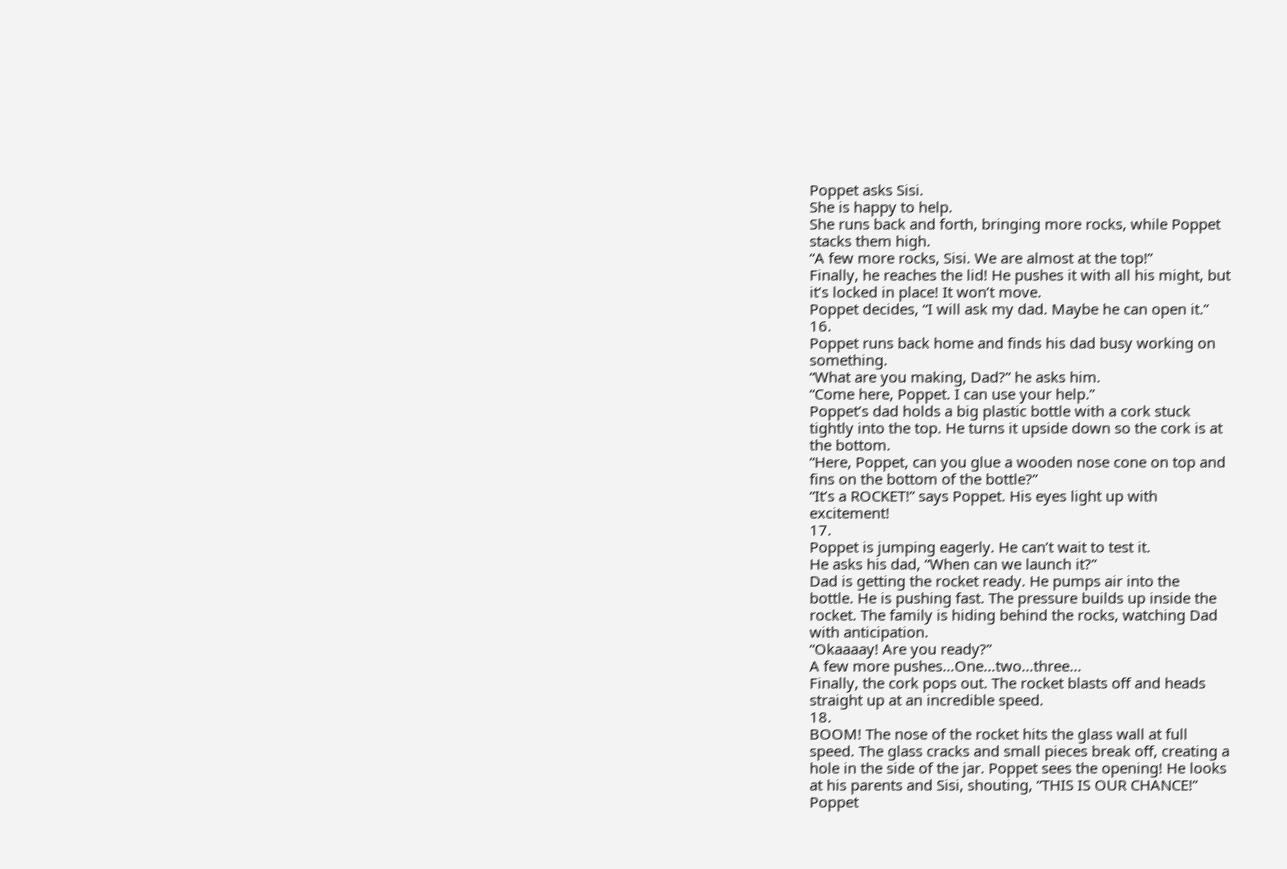Poppet asks Sisi.
She is happy to help.
She runs back and forth, bringing more rocks, while Poppet
stacks them high.
“A few more rocks, Sisi. We are almost at the top!”
Finally, he reaches the lid! He pushes it with all his might, but
it’s locked in place! It won’t move.
Poppet decides, “I will ask my dad. Maybe he can open it.”
16.
Poppet runs back home and finds his dad busy working on
something.
“What are you making, Dad?” he asks him.
“Come here, Poppet. I can use your help.”
Poppet’s dad holds a big plastic bottle with a cork stuck
tightly into the top. He turns it upside down so the cork is at
the bottom.
“Here, Poppet, can you glue a wooden nose cone on top and
fins on the bottom of the bottle?”
“It’s a ROCKET!” says Poppet. His eyes light up with
excitement!
17.
Poppet is jumping eagerly. He can’t wait to test it.
He asks his dad, “When can we launch it?”
Dad is getting the rocket ready. He pumps air into the
bottle. He is pushing fast. The pressure builds up inside the
rocket. The family is hiding behind the rocks, watching Dad
with anticipation.
“Okaaaay! Are you ready?”
A few more pushes…One…two…three…
Finally, the cork pops out. The rocket blasts off and heads
straight up at an incredible speed.
18.
BOOM! The nose of the rocket hits the glass wall at full
speed. The glass cracks and small pieces break off, creating a
hole in the side of the jar. Poppet sees the opening! He looks
at his parents and Sisi, shouting, “THIS IS OUR CHANCE!”
Poppet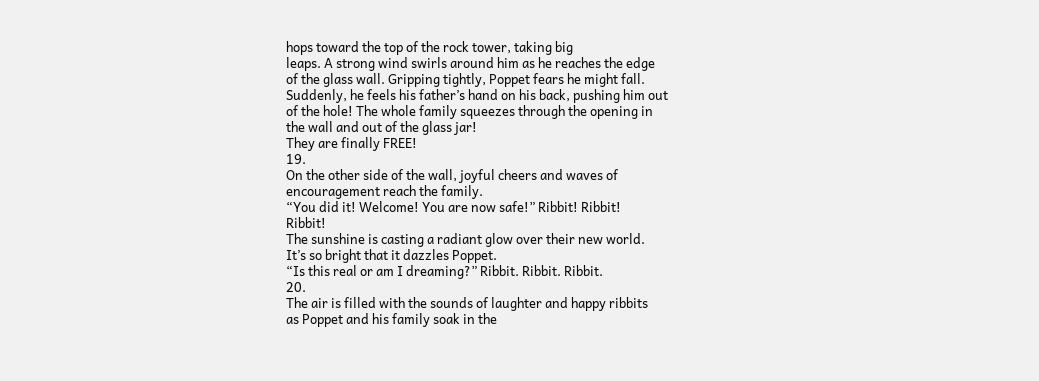hops toward the top of the rock tower, taking big
leaps. A strong wind swirls around him as he reaches the edge
of the glass wall. Gripping tightly, Poppet fears he might fall.
Suddenly, he feels his father’s hand on his back, pushing him out
of the hole! The whole family squeezes through the opening in
the wall and out of the glass jar!
They are finally FREE!
19.
On the other side of the wall, joyful cheers and waves of
encouragement reach the family.
“You did it! Welcome! You are now safe!” Ribbit! Ribbit!
Ribbit!
The sunshine is casting a radiant glow over their new world.
It’s so bright that it dazzles Poppet.
“Is this real or am I dreaming?” Ribbit. Ribbit. Ribbit.
20.
The air is filled with the sounds of laughter and happy ribbits
as Poppet and his family soak in the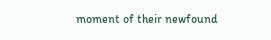moment of their newfound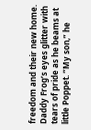freedom and their new home. Daddy Frog’s eyes glitter with
tears of pride as he beams at little Poppet. “My son,” he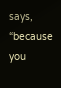says,
“because you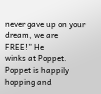never gave up on your dream, we are FREE!” He
winks at Poppet.
Poppet is happily hopping and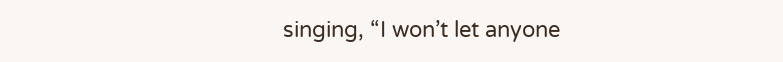singing, “I won’t let anyone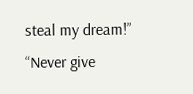steal my dream!”
“Never give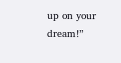up on your dream!”